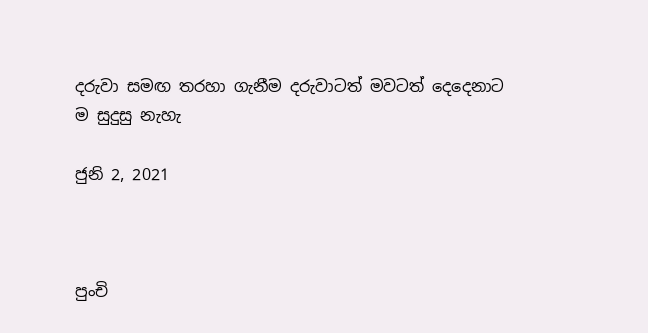දරුවා සමඟ තරහා ගැනීම දරුවාටත් මවටත් දෙදෙනාට ම සුදුසු නැහැ

ජුනි 2, 2021



පුංචි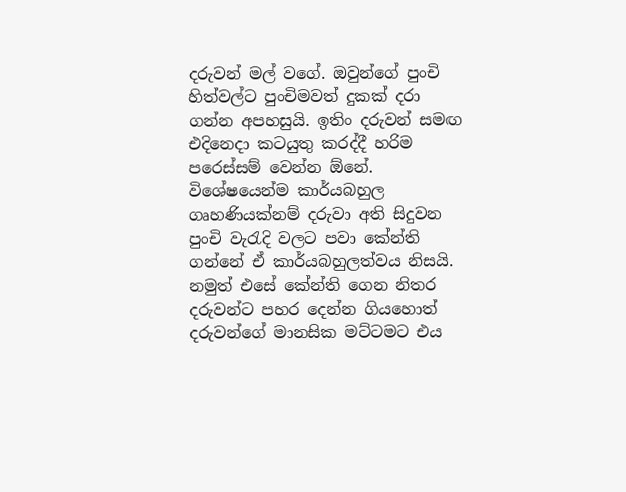දරුවන් මල් වගේ. ඔවුන්ගේ පුංචි හිත්වල්ට පුංචිමවත් දුකක් දරා ගන්න අපහසුයි. ඉතිං දරුවන් සමඟ එදිනෙදා කටයුතු කරද්දී හරිම පරෙස්සම් වෙන්න ඕනේ. විශේෂයෙන්ම කාර්යබහුල ගෘහණියක්නම් දරුවා අති සිදුවන පුංචි වැරැදි වලට පවා කේන්ති ගන්නේ ඒ කාර්යබහුලත්වය නිසයි. නමුත් එසේ කේන්ති ගෙන නිතර දරුවන්ට පහර දෙන්න ගියහොත් දරුවන්ගේ මානසික මට්ටමට එය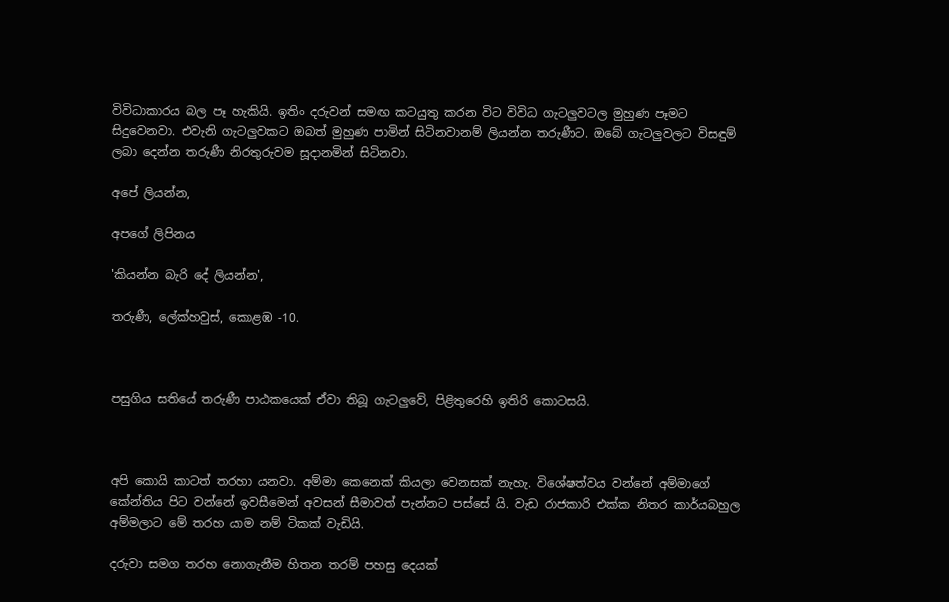විවිධාකාරය බල පෑ හැකියි. ඉතිං දරුවන් සමඟ කටයුතු කරන විට විවිධ ගැටලුවටල මුහුණ පෑමට සිදුවෙනවා. එවැනි ගැටලුවකට ඔබත් මුහුණ පාමින් සිටිනවානම් ලියන්න තරුණීට. ඔබේ ගැටලුවලට විසඳුම් ලබා දෙන්න තරුණී නිරතුරුවම සූදානමින් සිටිනවා.

අපේ ලියන්න,

අපගේ ලිපිනය

'කියන්න බැරි දේ ලියන්න',

තරුණී, ලේක්හවුස්, කොළඹ -10.



පසුගිය සතියේ තරුණී පාඨකයෙක් ඒවා තිබූ ගැටලුවේ, පිළිතුරෙහි ඉතිරි කොටසයි.



අපි කොයි කාටත් තරහා යනවා. අම්මා කෙනෙක් කියලා වෙනසක් නැහැ. විශේෂත්වය වන්නේ අම්මාගේ කේන්තිය පිට වන්නේ ඉවසීමෙන් අවසන් සීමාවත් පැන්නට පස්සේ යි. වැඩ රාජකාරි එක්ක නිතර කාර්යබහුල අම්මලාට මේ තරහ යාම නම් ටිකක් වැඩියි.

දරුවා සමග තරහ නොගැනීම හිතන තරම් පහසු දෙයක්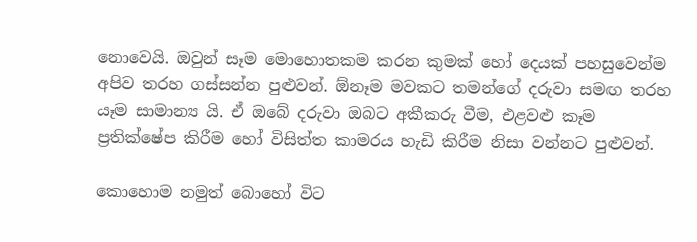නොවෙයි. ඔවුන් සෑම මොහොතකම කරන කුමක් හෝ දෙයක් පහසුවෙන්ම අපිව තරහ ගස්සන්න පුළුවන්. ඕනෑම මවකට තමන්ගේ දරුවා සමඟ තරහ යෑම සාමාන්‍ය යි. ඒ ඔබේ දරුවා ඔබට අකීකරු වීම, එළවළු කෑම ප්‍රතික්ෂේප කිරීම හෝ විසිත්ත කාමරය හැඩි කිරීම නිසා වන්නට පුළුවන්.

කොහොම නමුත් බොහෝ විට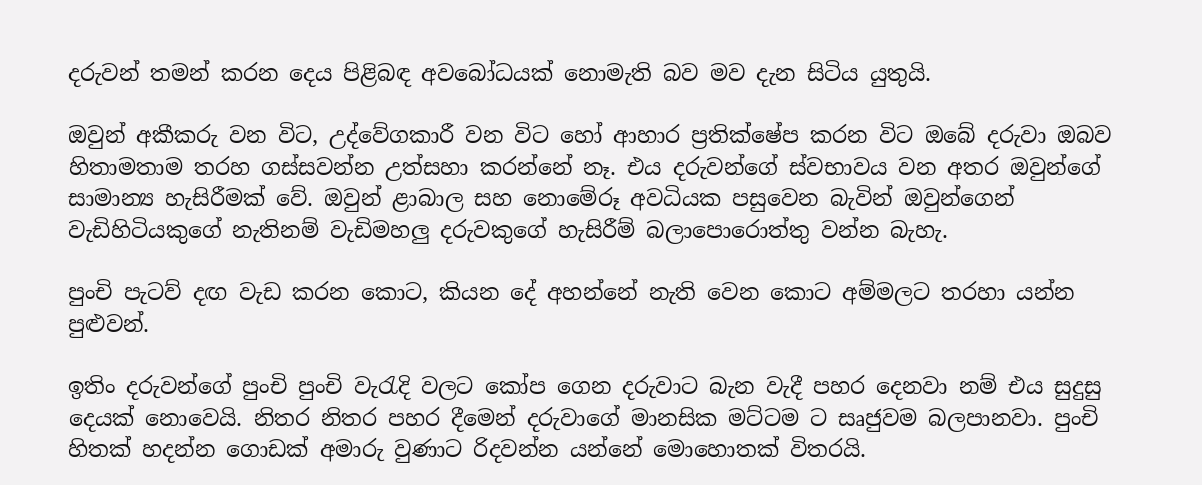දරුවන් තමන් කරන දෙය පිළිබඳ අවබෝධයක් නොමැති බව මව දැන සිටිය යුතුයි.

ඔවුන් අකීකරු වන විට, උද්වේගකාරී වන විට හෝ ආහාර ප්‍රතික්ෂේප කරන විට ඔබේ දරුවා ඔබව හිතාමතාම තරහ ගස්සවන්න උත්සහා කරන්නේ නෑ. එය දරුවන්ගේ ස්වභාවය වන අතර ඔවුන්ගේ සාමාන්‍ය හැසිරීමක් වේ. ඔවුන් ළාබාල සහ නොමේරූ අවධියක පසුවෙන බැවින් ඔවුන්ගෙන් වැඩිහිටියකුගේ නැතිනම් වැඩිමහලු දරුවකුගේ හැසිරීම් බලාපොරොත්තු වන්න බැහැ.

පුංචි පැටව් දඟ වැඩ කරන කොට, කියන දේ අහන්නේ නැති වෙන කොට අම්මලට තරහා යන්න පුළුවන්.

ඉතිං දරුවන්ගේ පුංචි පුංචි වැරැදි වලට කෝප ගෙන දරුවාට බැන වැදී පහර දෙනවා නම් එය සුදුසු දෙයක් නොවෙයි. නිතර නිතර පහර දීමෙන් දරුවාගේ මානසික මට්ටම ට සෘජුවම බලපානවා. පුංචි හිතක් හදන්න ගොඩක් අමාරු වුණාට රිදවන්න යන්නේ මොහොතක් විතරයි.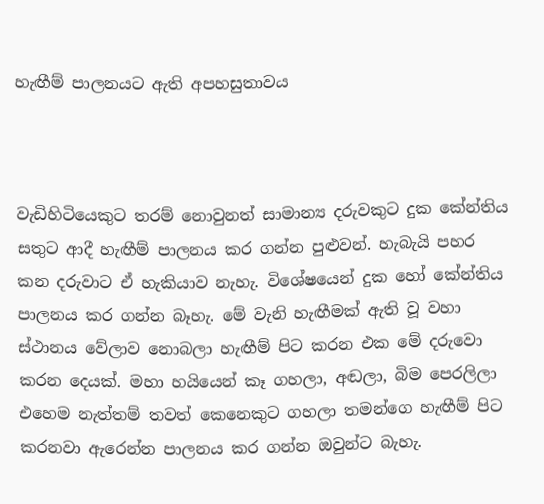හැඟීම් පාලනයට ඇති අපහසුතාවය



වැඩිහිටියෙකුට තරම් නොවුනත් සාමාන්‍ය දරුවකුට දුක කේන්තිය සතුට ආදී හැඟීම් පාලනය කර ගන්න පුළුවන්. හැබැයි පහර කන දරුවාට ඒ හැකියාව නැහැ. විශේෂයෙන් දුක හෝ කේන්තිය පාලනය කර ගන්න බෑහැ. මේ වැනි හැඟීමක් ඇති වූ වහා ස්ථානය වේලාව නොබලා හැඟීම් පිට කරන එක මේ දරුවො කරන දෙයක්. මහා හයියෙන් කෑ ගහලා, අඬලා, බිම පෙරලිලා එහෙම නැත්තම් තවත් කෙනෙකුට ගහලා තමන්ගෙ හැඟීම් පිට කරනවා ඇරෙන්න පාලනය කර ගන්න ඔවුන්ට බැහැ.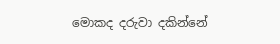මොකද දරුවා දකින්නේ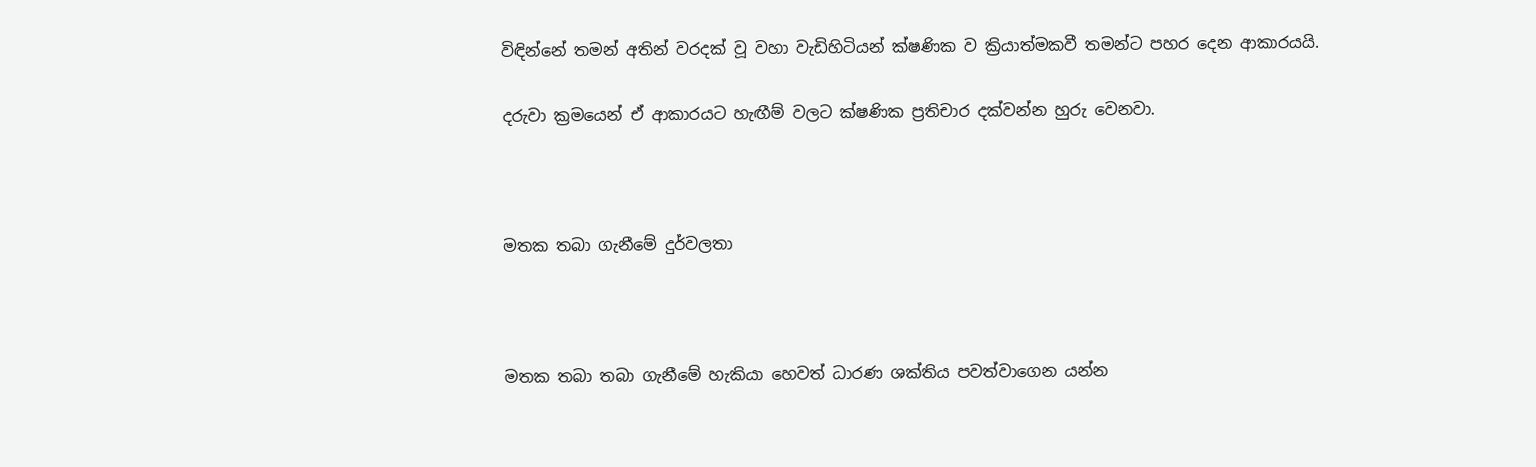විඳින්නේ තමන් අතින් වරදක් වූ වහා වැඩිහිටියන් ක්ෂණික ව ක්‍රියාත්මකවී තමන්ට පහර දෙන ආකාරයයි.

දරුවා ක්‍රමයෙන් ඒ ආකාරයට හැඟීම් වලට ක්ෂණික ප්‍රතිචාර දක්වන්න හුරු වෙනවා.



මතක තබා ගැනීමේ දුර්වලතා



මතක තබා තබා ගැනීමේ හැකියා හෙවත් ධාරණ ශක්තිය පවත්වාගෙන යන්න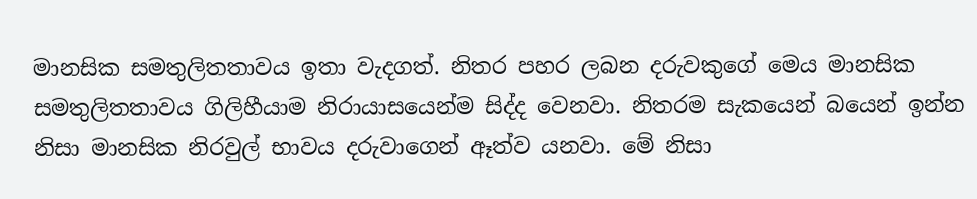මානසික සමතුලිතතාවය ඉතා වැදගත්. නිතර පහර ලබන දරුවකුගේ මෙය මානසික සමතුලිතතාවය ගිලිහීයාම නිරායාසයෙන්ම සිද්ද වෙනවා. නිතරම සැකයෙන් බයෙන් ඉන්න නිසා මානසික නිරවුල් භාවය දරුවාගෙන් ඈත්ව යනවා. මේ නිසා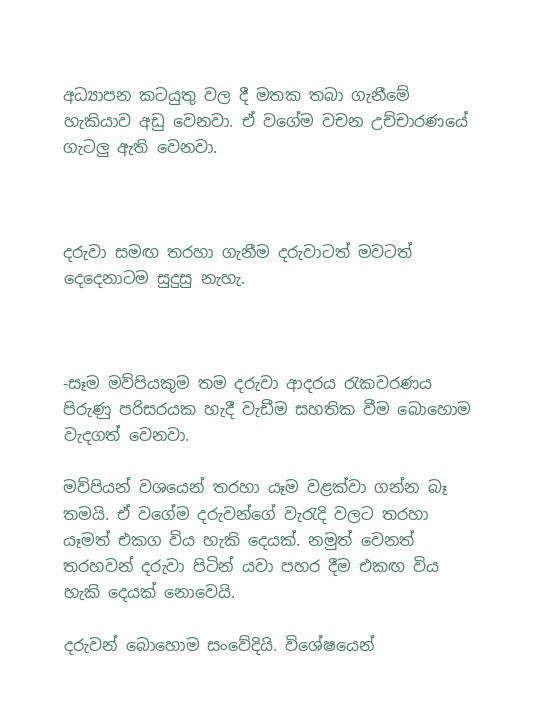අධ්‍යාපන කටයුතු වල දී මතක තබා ගැනීමේ හැකියාව අඩු වෙනවා. ඒ වගේම වචන උච්චාරණයේ ගැටලු ඇති වෙනවා.



දරුවා සමඟ තරහා ගැනීම දරුවාටත් මවටත් දෙදෙනාටම සුදුසු නැහැ.



‑සෑම මව්පියකුම තම දරුවා ආදරය රැකවරණය පිරුණු පරිසරයක හැදී වැඩීම සහතික වීම බොහොම වැදගත් වෙනවා.

මව්පියන් වශයෙන් තරහා යෑම වළක්වා ගන්න බෑ තමයි. ඒ වගේම දරුවන්ගේ වැරැදි වලට තරහා යෑමත් එකග විය හැකි දෙයක්. නමුත් වෙනත් තරහවන් දරුවා පිටින් යවා පහර දීම එකඟ විය හැකි දෙයක් නොවෙයි.

දරුවන් බොහොම සංවේදියි. විශේෂයෙන්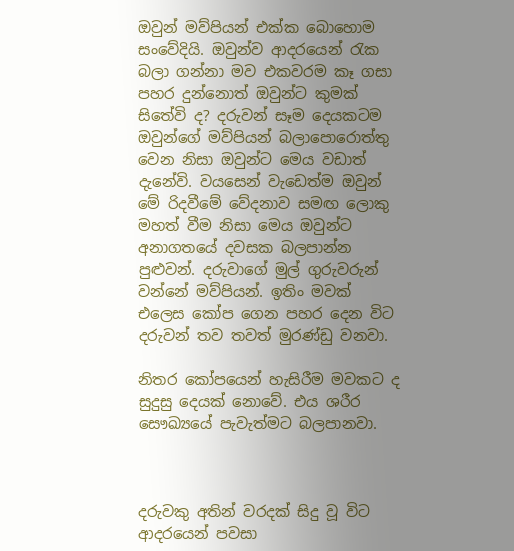ඔවුන් මව්පියන් එක්ක බොහොම සංවේදියි. ඔවුන්ව ආදරයෙන් රැක බලා ගන්නා මව එකවරම කෑ ගසා පහර දුන්නොත් ඔවුන්ට කුමක් සිතේවි ද? දරුවන් සෑම දෙයකටම ඔවුන්ගේ මව්පියන් බලාපොරොත්තු වෙන නිසා ඔවුන්ට මෙය වඩාත් දැනේවි. වයසෙන් වැඩෙත්ම ඔවුන් මේ රිදවීමේ වේදනාව සමඟ ලොකු මහත් වීම නිසා මෙය ඔවුන්ට අනාගතයේ දවසක බලපාන්න පුළුවන්. දරුවාගේ මුල් ගුරුවරුන් වන්නේ මව්පියන්. ඉතිං මවක් එලෙස කෝප ගෙන පහර දෙන විට දරුවන් තව තවත් මුරණ්ඩු වනවා.

නිතර කෝපයෙන් හැසිරීම මවකට ද සුදුසු දෙයක් නොවේ. එය ශරීර සෞඛ්‍යයේ පැවැත්මට බලපානවා.



දරුවකු අතින් වරදක් සිදු වූ විට ආදරයෙන් පවසා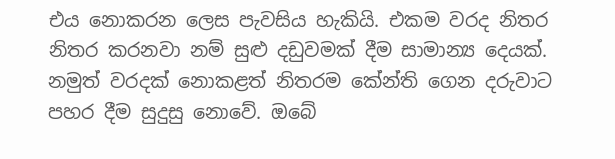එය නොකරන ලෙස පැවසිය හැකියි. එකම වරද නිතර නිතර කරනවා නම් සුළු දඩුවමක් දීම සාමාන්‍ය දෙයක්. නමුත් වරදක් නොකළත් නිතරම කේන්ති ගෙන දරුවාට පහර දීම සුදුසු නොවේ. ඔබේ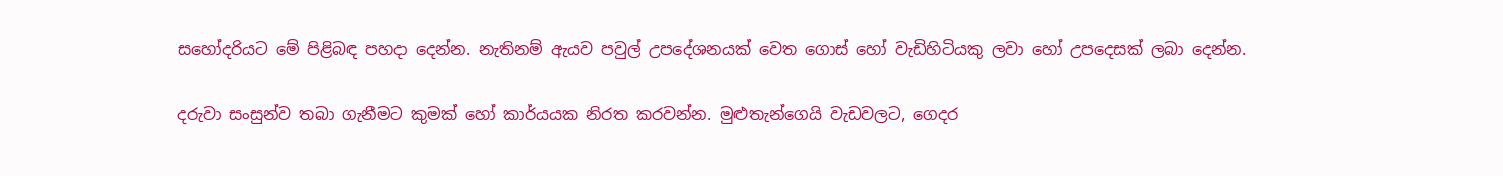සහෝදරියට මේ පිළිබඳ පහදා දෙන්න. නැතිනම් ඇයව පවුල් උපදේශනයක් වෙත ගොස් හෝ වැඩිහිටියකු ලවා හෝ උපදෙසක් ලබා දෙන්න.

දරුවා සංසුන්ව තබා ගැනීමට කුමක් හෝ කාර්යයක නිරත කරවන්න. මුළුතැන්ගෙයි වැඩවලට, ගෙදර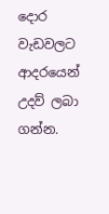දොර වැඩවලට ආදරයෙන් උදව් ලබා ගන්න.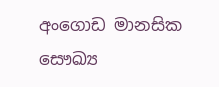අංගොඩ මානසික සෞඛ්‍ය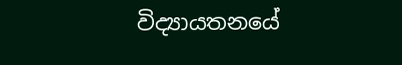විද්‍යායතනයේ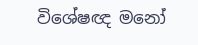විශේෂඥ මනෝ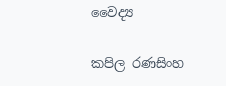වෛද්‍ය

කපිල රණසිංහ